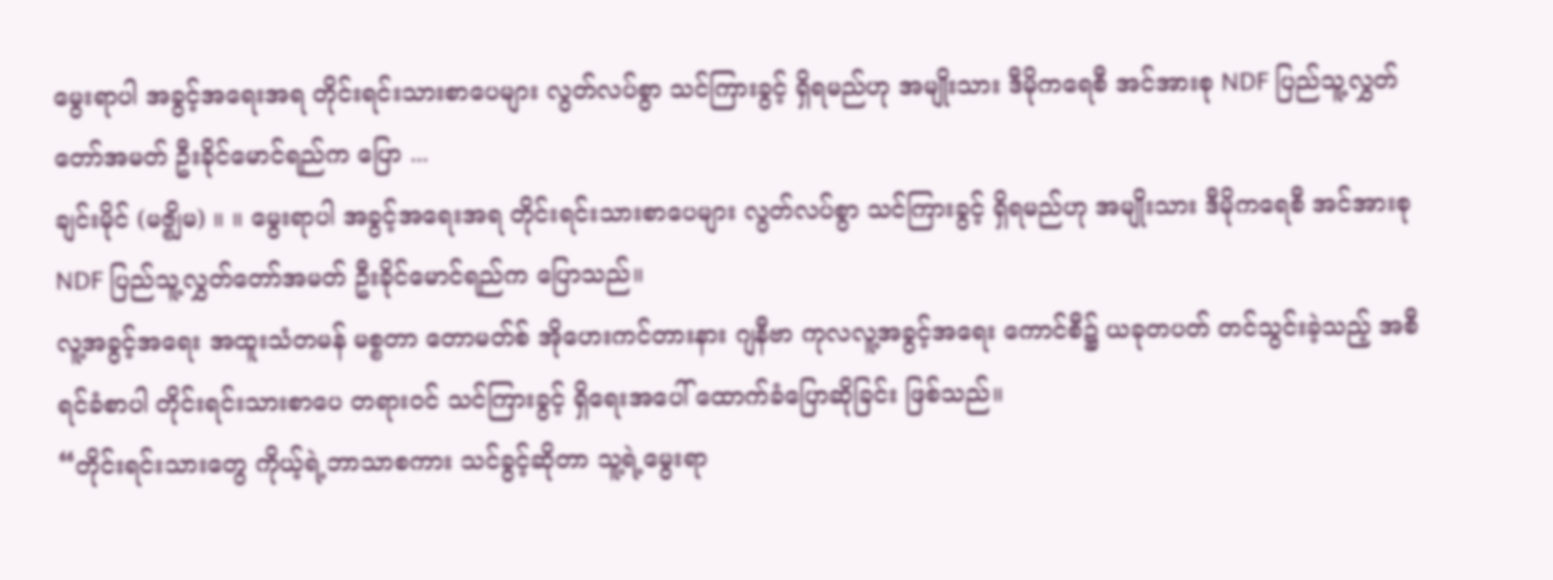မွေးရာပါ အခွင့်အရေးအရ တိုင်းရင်းသားစာပေများ လွတ်လပ်စွာ သင်ကြားခွင့် ရှိရမည်ဟု အမျိုးသား ဒီမိုကရေစီ အင်အားစု NDF ပြည်သူ့လွှတ်တော်အမတ် ဦးခိုင်မောင်ရည်က ပြော ...
ချင်းမိုင် (မဇ္စျိမ) ။ ။ မွေးရာပါ အခွင့်အရေးအရ တိုင်းရင်းသားစာပေများ လွတ်လပ်စွာ သင်ကြားခွင့် ရှိရမည်ဟု အမျိုးသား ဒီမိုကရေစီ အင်အားစု NDF ပြည်သူ့လွှတ်တော်အမတ် ဦးခိုင်မောင်ရည်က ပြောသည်။
လူ့အခွင့်အရေး အထူးသံတမန် မစ္စတာ တောမတ်စ် အိုဟေးကင်တားနား ဂျနီဗာ ကုလလူ့အခွင့်အရေး ကောင်စီ၌ ယခုတပတ် တင်သွင်းခဲ့သည့် အစီရင်ခံစာပါ တိုင်းရင်းသားစာပေ တရားဝင် သင်ကြားခွင့် ရှိရေးအပေါ် ထောက်ခံပြောဆိုခြင်း ဖြစ်သည်။
“တိုင်းရင်းသားတွေ ကိုယ့်ရဲ့ဘာသာစကား သင်ခွင့်ဆိုတာ သူ့ရဲ့မွေးရာ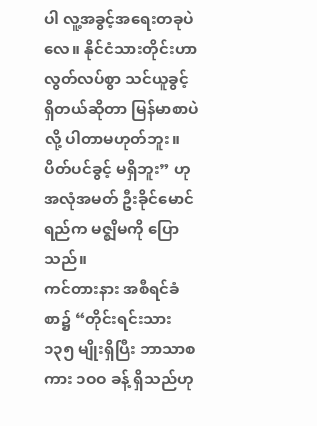ပါ လူ့အခွင့်အရေးတခုပဲလေ။ နိုင်ငံသားတိုင်းဟာ လွတ်လပ်စွာ သင်ယူခွင့်ရှိတယ်ဆိုတာ မြန်မာစာပဲလို့ ပါတာမဟုတ်ဘူး။ ပိတ်ပင်ခွင့် မရှိဘူး” ဟု အလုံအမတ် ဦးခိုင်မောင်ရည်က မဇ္စျိမကို ပြောသည်။
ကင်တားနား အစီရင်ခံစာ၌ “တိုင်းရင်းသား ၁၃၅ မျိုးရှိပြီး ဘာသာစကား ၁ဝဝ ခန့် ရှိသည်ဟု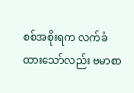စစ်အစိုးရက လက်ခံထားသော်လည်း ဗမာစာ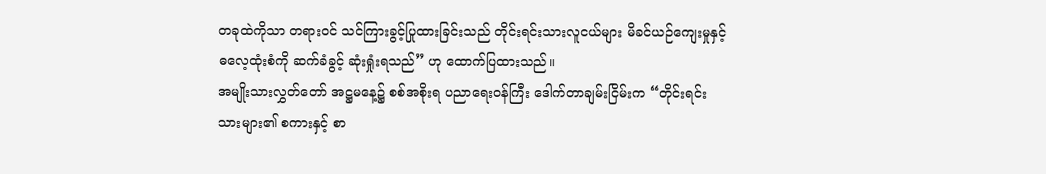တခုထဲကိုသာ တရားဝင် သင်ကြားခွင့်ပြုထားခြင်းသည် တိုင်းရင်းသားလူငယ်များ မိခင်ယဉ်ကျေးမှုနှင့် ဓလေ့ထုံးစံကို ဆက်ခံခွင့် ဆုံးရှုံးရသည်” ဟု ထောက်ပြထားသည်။
အမျိုးသားလွှတ်တော် အဋ္ဌမနေ့၌ စစ်အစိုးရ ပညာရေးဝန်ကြီး ဒေါက်တာချမ်းငြိမ်းက “တိုင်းရင်းသားများ၏ စကားနှင့် စာ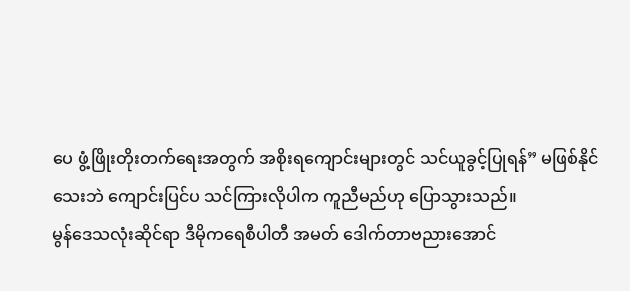ပေ ဖွံ့ဖြိုးတိုးတက်ရေးအတွက် အစိုးရကျောင်းများတွင် သင်ယူခွင့်ပြုရန်” မဖြစ်နိုင်သေးဘဲ ကျောင်းပြင်ပ သင်ကြားလိုပါက ကူညီမည်ဟု ပြောသွားသည်။
မွန်ဒေသလုံးဆိုင်ရာ ဒီမိုကရေစီပါတီ အမတ် ဒေါက်တာဗညားအောင်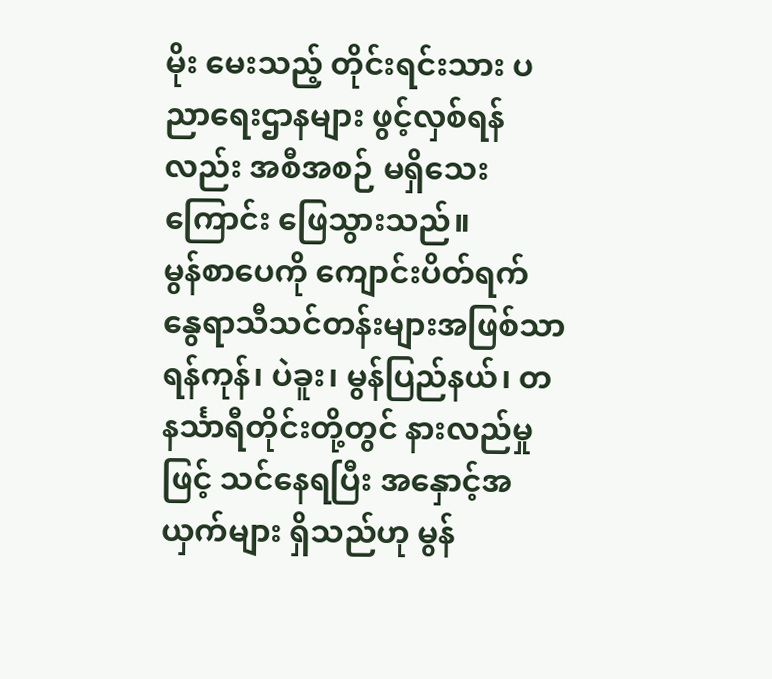မိုး မေးသည့် တိုင်းရင်းသား ပညာရေးဌာနများ ဖွင့်လှစ်ရန်လည်း အစီအစဉ် မရှိသေးကြောင်း ဖြေသွားသည်။
မွန်စာပေကို ကျောင်းပိတ်ရက် နွေရာသီသင်တန်းများအဖြစ်သာ ရန်ကုန်၊ ပဲခူး၊ မွန်ပြည်နယ်၊ တနင်္သာရီတိုင်းတို့တွင် နားလည်မှုဖြင့် သင်နေရပြီး အနှောင့်အယှက်များ ရှိသည်ဟု မွန်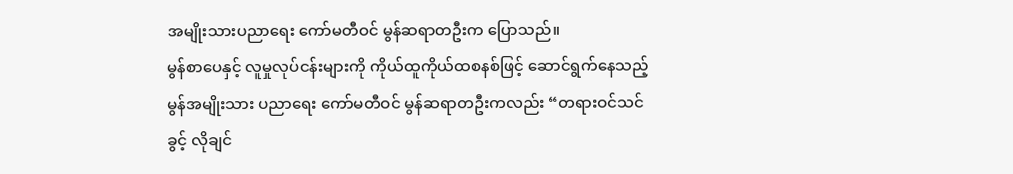အမျိုးသားပညာရေး ကော်မတီဝင် မွန်ဆရာတဦးက ပြောသည်။
မွန်စာပေနှင့် လူမှုလုပ်ငန်းများကို ကိုယ်ထူကိုယ်ထစနစ်ဖြင့် ဆောင်ရွက်နေသည့် မွန်အမျိုးသား ပညာရေး ကော်မတီဝင် မွန်ဆရာတဦးကလည်း “တရားဝင်သင်ခွင့် လိုချင်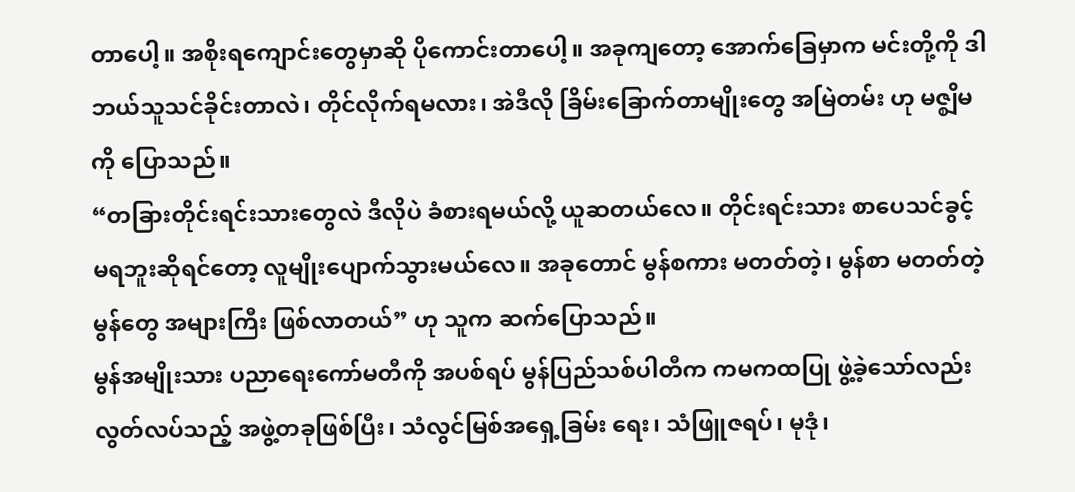တာပေါ့။ အစိုးရကျောင်းတွေမှာဆို ပိုကောင်းတာပေါ့။ အခုကျတော့ အောက်ခြေမှာက မင်းတို့ကို ဒါဘယ်သူသင်ခိုင်းတာလဲ၊ တိုင်လိုက်ရမလား၊ အဲဒီလို ခြိမ်းခြောက်တာမျိုးတွေ အမြဲတမ်း ဟု မဇ္စျိမကို ပြောသည်။
“တခြားတိုင်းရင်းသားတွေလဲ ဒီလိုပဲ ခံစားရမယ်လို့ ယူဆတယ်လေ။ တိုင်းရင်းသား စာပေသင်ခွင့် မရဘူးဆိုရင်တော့ လူမျိုးပျောက်သွားမယ်လေ။ အခုတောင် မွန်စကား မတတ်တဲ့၊ မွန်စာ မတတ်တဲ့ မွန်တွေ အများကြီး ဖြစ်လာတယ်” ဟု သူက ဆက်ပြောသည်။
မွန်အမျိုးသား ပညာရေးကော်မတီကို အပစ်ရပ် မွန်ပြည်သစ်ပါတီက ကမကထပြု ဖွဲ့ခဲ့သော်လည်း လွတ်လပ်သည့် အဖွဲ့တခုဖြစ်ပြီး၊ သံလွင်မြစ်အရှေ့ခြမ်း ရေး၊ သံဖြူဇရပ်၊ မုဒုံ၊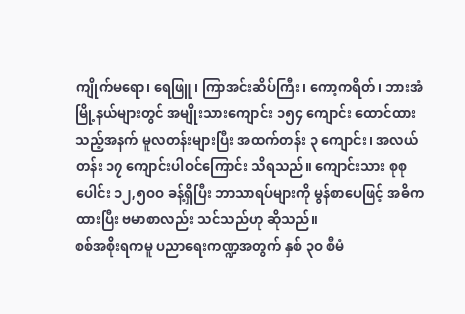ကျိုက်မရော၊ ရေဖြူ၊ ကြာအင်းဆိပ်ကြီး၊ ကော့ကရိတ်၊ ဘားအံမြို့နယ်များတွင် အမျိုးသားကျောင်း ၁၅၄ ကျောင်း ထောင်ထားသည့်အနက် မူလတန်းများပြီး အထက်တန်း ၃ ကျောင်း၊ အလယ်တန်း ၁၇ ကျောင်းပါဝင်ကြောင်း သိရသည်။ ကျောင်းသား စုစုပေါင်း ၁၂,၅ဝဝ ခန့်ရှိပြီး ဘာသာရပ်များကို မွန်စာပေဖြင့် အဓိကထားပြီး ဗမာစာလည်း သင်သည်ဟု ဆိုသည်။
စစ်အစိုးရကမူ ပညာရေးကဏ္ဍအတွက် နှစ် ၃ဝ စီမံ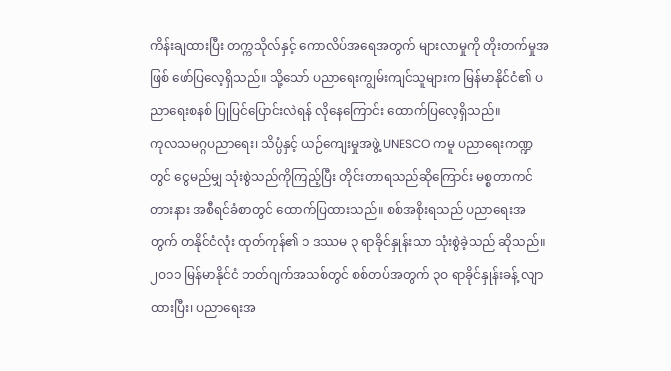ကိန်းချထားပြီး တက္ကသိုလ်နှင့် ကောလိပ်အရေအတွက် များလာမှုကို တိုးတက်မှုအဖြစ် ဖော်ပြလေ့ရှိသည်။ သို့သော် ပညာရေးကျွမ်းကျင်သူများက မြန်မာနိုင်ငံ၏ ပညာရေးစနစ် ပြုပြင်ပြောင်းလဲရန် လိုနေကြောင်း ထောက်ပြလေ့ရှိသည်။
ကုလသမဂ္ဂပညာရေး၊ သိပ္ပံနှင့် ယဉ်ကျေးမှုအဖွဲ့ UNESCO ကမူ ပညာရေးကဏ္ဍတွင် ငွေမည်မျှ သုံးစွဲသည်ကိုကြည့်ပြီး တိုင်းတာရသည်ဆိုကြောင်း မစ္စတာကင်တားနား အစီရင်ခံစာတွင် ထောက်ပြထားသည်။ စစ်အစိုးရသည် ပညာရေးအတွက် တနိုင်ငံလုံး ထုတ်ကုန်၏ ၁ ဒဿမ ၃ ရာခိုင်နှုန်းသာ သုံးစွဲခဲ့သည် ဆိုသည်။
၂ဝ၁၁ မြန်မာနိုင်ငံ ဘတ်ဂျက်အသစ်တွင် စစ်တပ်အတွက် ၃ဝ ရာခိုင်နှုန်းခန့် လျာထားပြီး၊ ပညာရေးအ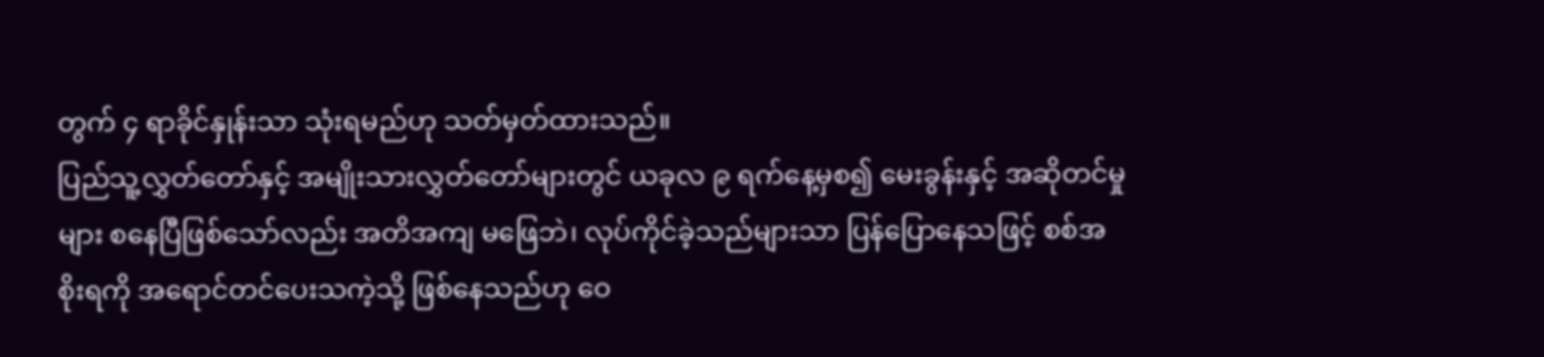တွက် ၄ ရာခိုင်နှုန်းသာ သုံးရမည်ဟု သတ်မှတ်ထားသည်။
ပြည်သူ့လွှတ်တော်နှင့် အမျိုးသားလွှတ်တော်များတွင် ယခုလ ၉ ရက်နေ့မှစ၍ မေးခွန်းနှင့် အဆိုတင်မှုများ စနေပြီဖြစ်သော်လည်း အတိအကျ မဖြေဘဲ၊ လုပ်ကိုင်ခဲ့သည်များသာ ပြန်ပြောနေသဖြင့် စစ်အစိုးရကို အရောင်တင်ပေးသကဲ့သို့ ဖြစ်နေသည်ဟု ဝေ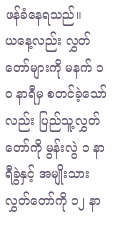ဖန်ခံနေရသည်။
ယနေ့လည်း လွှတ်တော်များကို မနက် ၁ဝ နာရီမှ စတင်ခဲ့သော်လည်း ပြည်သူ့လွှတ်တော်ကို မွန်းလွဲ ၁ နာရီခွဲနှင့် အမျိုးသားလွှတ်တော်ကို ၁၂ နာ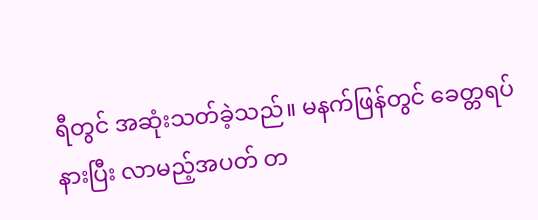ရီတွင် အဆုံးသတ်ခဲ့သည်။ မနက်ဖြန်တွင် ခေတ္တရပ်နားပြီး လာမည့်အပတ် တ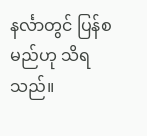နင်္လာတွင် ပြန်စမည်ဟု သိရသည်။